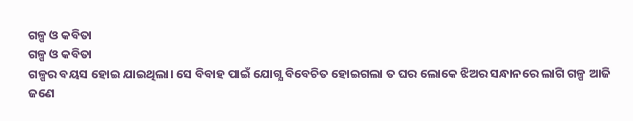ଗଳ୍ପ ଓ କବିତା
ଗଳ୍ପ ଓ କବିତା
ଗଳ୍ପର ବୟସ ହୋଇ ଯାଇଥିଲା। ସେ ବିବାହ ପାଇଁ ଯୋଗ୍ଯ ବିବେଚିତ ହୋଇଗଲା ତ ଘର ଲୋକେ ଝିଅର ସନ୍ଧାନରେ ଲାଗି ଗଳ୍ପ ଆଜି ଜଣେ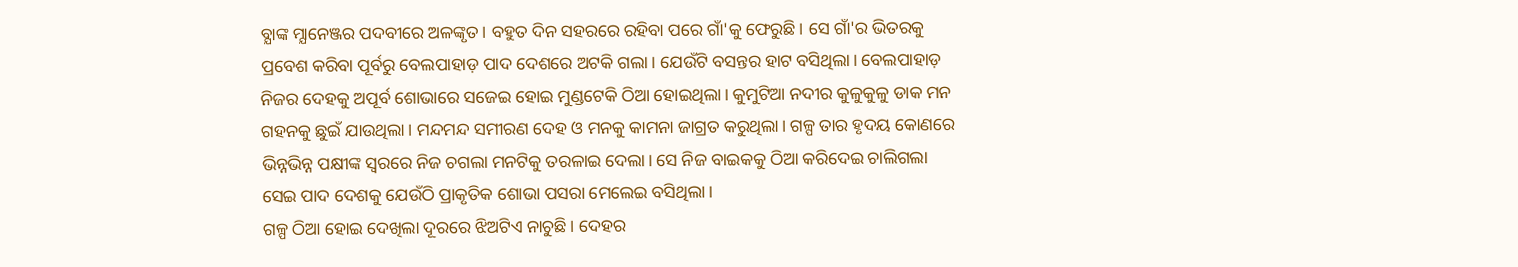ବ୍ଯାଙ୍କ ମ୍ଯାନେଞ୍ଜର ପଦବୀରେ ଅଳଙ୍କୃତ। ବହୁତ ଦିନ ସହରରେ ରହିବା ପରେ ଗାଁ'କୁ ଫେରୁଛି। ସେ ଗାଁ'ର ଭିତରକୁ ପ୍ରବେଶ କରିବା ପୂର୍ବରୁ ବେଲପାହାଡ଼ ପାଦ ଦେଶରେ ଅଟକି ଗଲା। ଯେଉଁଟି ବସନ୍ତର ହାଟ ବସିଥିଲା। ବେଲପାହାଡ଼ ନିଜର ଦେହକୁ ଅପୂର୍ବ ଶୋଭାରେ ସଜେଇ ହୋଇ ମୁଣ୍ଡଟେକି ଠିଆ ହୋଇଥିଲା। କୁମୁଟିଆ ନଦୀର କୁଳୁକୁଳୁ ଡାକ ମନ ଗହନକୁ ଛୁଇଁ ଯାଉଥିଲା। ମନ୍ଦମନ୍ଦ ସମୀରଣ ଦେହ ଓ ମନକୁ କାମନା ଜାଗ୍ରତ କରୁଥିଲା। ଗଳ୍ପ ତାର ହୃଦୟ କୋଣରେ ଭିନ୍ନଭିନ୍ନ ପକ୍ଷୀଙ୍କ ସ୍ବରରେ ନିଜ ଚଗଲା ମନଟିକୁ ତରଳାଇ ଦେଲା। ସେ ନିଜ ବାଇକକୁ ଠିଆ କରିଦେଇ ଚାଲିଗଲା ସେଇ ପାଦ ଦେଶକୁ ଯେଉଁଠି ପ୍ରାକୃତିକ ଶୋଭା ପସରା ମେଲେଇ ବସିଥିଲା।
ଗଳ୍ପ ଠିଆ ହୋଇ ଦେଖିଲା ଦୂରରେ ଝିଅଟିଏ ନାଚୁଛି। ଦେହର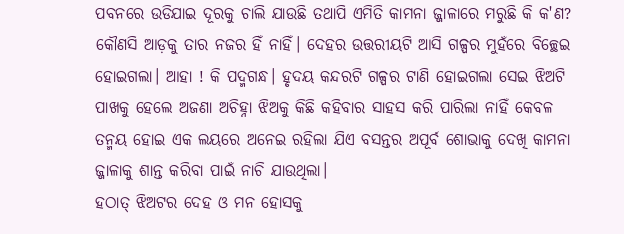ପବନରେ ଉଡିଯାଇ ଦୂରକୁ ଚାଲି ଯାଉଛି ତଥାପି ଏମିତି କାମନା ଜ୍ଜାଳାରେ ମରୁଛି କି କ'ଣ? କୌଣସି ଆଡ଼କୁ ତାର ନଜର ହିଁ ନାହିଁ। ଦେହର ଉତ୍ତରୀୟଟି ଆସି ଗଳ୍ପର ମୁହଁରେ ବିଚ୍ଛେଇ ହୋଇଗଲା। ଆହା ! କି ପଦ୍ମଗନ୍ଧ। ହୃଦୟ କନ୍ଦରଟି ଗଳ୍ପର ଟାଣି ହୋଇଗଲା ସେଇ ଝିଅଟି ପାଖକୁ ହେଲେ ଅଜଣା ଅଚିହ୍ନା ଝିଅକୁ କିଛି କହିବାର ସାହସ କରି ପାରିଲା ନାହିଁ କେବଳ ତନ୍ମୟ ହୋଇ ଏକ ଲୟରେ ଅନେଇ ରହିଲା ଯିଏ ବସନ୍ତର ଅପୂର୍ବ ଶୋଭାକୁ ଦେଖି କାମନା ଜ୍ଜାଳାକୁ ଶାନ୍ତ କରିବା ପାଇଁ ନାଚି ଯାଉଥିଲା।
ହଠାତ୍ ଝିଅଟର ଦେହ ଓ ମନ ହୋସକୁ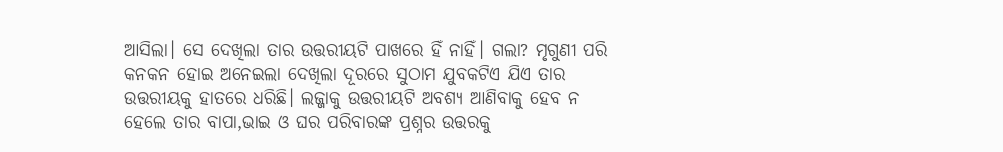ଆସିଲା। ସେ ଦେଖିଲା ତାର ଉତ୍ତରୀୟଟି ପାଖରେ ହିଁ ନାହିଁ। ଗଲା? ମୃଗୁଣୀ ପରି କନକନ ହୋଇ ଅନେଇଲା ଦେଖିଲା ଦୂରରେ ସୁଠାମ ଯୁବକଟିଏ ଯିଏ ତାର ଉତ୍ତରୀୟକୁ ହାତରେ ଧରିଛି। ଲଜ୍ଜାକୁ ଉତ୍ତରୀୟଟି ଅବଶ୍ଯ ଆଣିବାକୁ ହେବ ନ ହେଲେ ତାର ବାପା,ଭାଇ ଓ ଘର ପରିବାରଙ୍କ ପ୍ରଶ୍ନର ଉତ୍ତରକୁ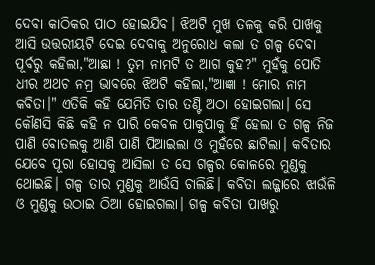ଦେବା କାଠିକର ପାଠ ହୋଇଯିବ। ଝିଅଟି ମୁଖ ତଳକୁ କରି ପାଖକୁ ଆସି ଉତ୍ତରୀୟଟି ଦେଇ ଦେବାକୁ ଅନୁରୋଧ କଲା ତ ଗଳ୍ପ ଦେବା ପୂର୍ବରୁ କହିଲା,"ଆଛା ! ତୁମ ନାମଟି ତ ଆଗ କୁହ?" ମୁହଁକୁ ପୋତି ଧୀର ଅଥଚ ନମ୍ର ଭାବରେ ଝିଅଟି କହିଲା,"ଆଜ୍ଞା ! ମୋର ନାମ କବିତା।" ଏତିକି କହି ଯେମିତି ତାର ତଣ୍ଟି ଅଠା ହୋଇଗଲା। ସେ କୌଣସି କିଛି କହି ନ ପାରି କେବଳ ପାକୁପାକୁ ହିଁ ହେଲା ତ ଗଳ୍ପ ନିଜ ପାଣି ବୋତଲକୁ ଆଣି ପାଣି ପିଆଇଲା ଓ ମୁହଁରେ ଛାଟିଲା। କବିତାର ଯେବେ ପୂରା ହୋସକୁ ଆସିଲା ତ ସେ ଗଳ୍ପର କୋଳରେ ମୁଣ୍ଡକୁ ଥୋଇଛି। ଗଳ୍ପ ତାର ମୁଣ୍ଡକୁ ଆଉଁସି ଚାଲିଛି। କବିତା ଲଜ୍ଜାରେ ଝାଉଁଳି ଓ ମୁଣ୍ଡକୁ ଉଠାଇ ଠିଆ ହୋଇଗଲା। ଗଳ୍ପ କବିତା ପାଖରୁ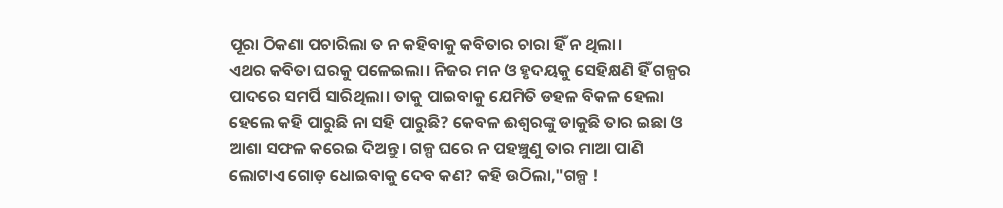ପୂରା ଠିକଣା ପଚାରିଲା ତ ନ କହିବାକୁ କବିତାର ଚାରା ହିଁ ନ ଥିଲା।
ଏଥର କବିତା ଘରକୁ ପଳେଇଲା। ନିଜର ମନ ଓ ହୃଦୟକୁ ସେହିକ୍ଷଣି ହିଁ ଗଳ୍ପର ପାଦରେ ସମର୍ପି ସାରିଥିଲା। ତାକୁ ପାଇବାକୁ ଯେମିତି ଡହଳ ବିକଳ ହେଲା ହେଲେ କହି ପାରୁଛି ନା ସହି ପାରୁଛି? କେବଳ ଈଶ୍ବରଙ୍କୁ ଡାକୁଛି ତାର ଇଛା ଓ ଆଶା ସଫଳ କରେଇ ଦିଅନ୍ତୁ। ଗଳ୍ପ ଘରେ ନ ପହଞ୍ଚୁଣୁ ତାର ମାଆ ପାଣି ଲୋଟାଏ ଗୋଡ଼ ଧୋଇବାକୁ ଦେବ କଣ? କହି ଉଠିଲା,"ଗଳ୍ପ !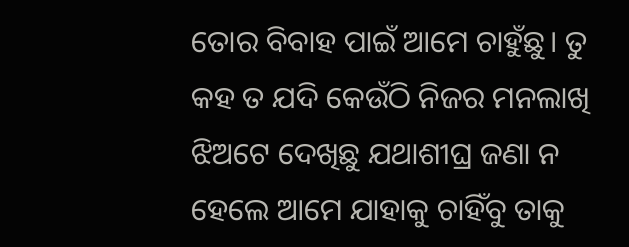ତୋର ବିବାହ ପାଇଁ ଆମେ ଚାହୁଁଛୁ। ତୁ କହ ତ ଯଦି କେଉଁଠି ନିଜର ମନଲାଖି ଝିଅଟେ ଦେଖିଛୁ ଯଥାଶୀଘ୍ର ଜଣା ନ ହେଲେ ଆମେ ଯାହାକୁ ଚାହିଁବୁ ତାକୁ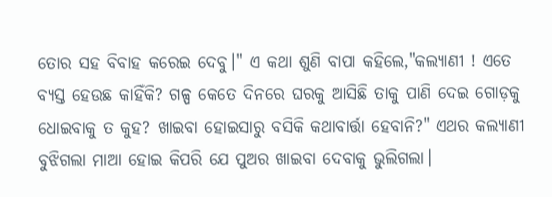ତୋର ସହ ବିବାହ କରେଇ ଦେବୁ।" ଏ କଥା ଶୁଣି ବାପା କହିଲେ,"କଲ୍ଯାଣୀ ! ଏତେ ବ୍ଯସ୍ତ ହେଉଛ କାହିଁକି? ଗଳ୍ପ କେତେ ଦିନରେ ଘରକୁ ଆସିଛି ତାକୁ ପାଣି ଦେଇ ଗୋଡ଼କୁ ଧୋଇବାକୁ ତ କୁହ? ଖାଇବା ହୋଇସାରୁ ବସିକି କଥାବାର୍ତ୍ତା ହେବାନି?" ଏଥର କଲ୍ଯାଣୀ ବୁଝିଗଲା ମାଆ ହୋଇ କିପରି ଯେ ପୁଅର ଖାଇବା ଦେବାକୁ ଭୁଲିଗଲା।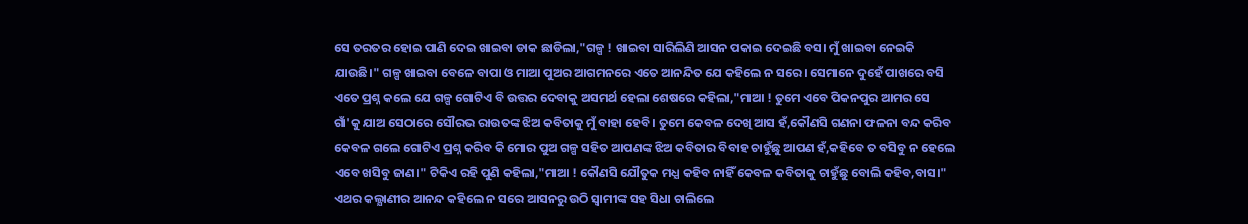ସେ ତରତର ହୋଇ ପାଣି ଦେଇ ଖାଇବା ଡାକ ଛାଡିଲା,"ଗଳ୍ପ ! ଖାଇବା ସାରିଲିଣି ଆସନ ପକାଇ ଦେଇଛି ବସ। ମୁଁ ଖାଇବା ନେଇକି ଯାଉଛି।" ଗଳ୍ପ ଖାଇବା ବେଳେ ବାପା ଓ ମାଆ ପୁଅର ଆଗମନରେ ଏତେ ଆନନ୍ଦିତ ଯେ କହିଲେ ନ ସରେ। ସେମାନେ ଦୁହେଁ ପାଖରେ ବସି ଏତେ ପ୍ରଶ୍ନ କଲେ ଯେ ଗଳ୍ପ ଗୋଟିଏ ବି ଉତ୍ତର ଦେବାକୁ ଅସମର୍ଥ ହେଲା ଶେଷରେ କହିଲା,"ମାଆ ! ତୁମେ ଏବେ ପିକନପୁର ଆମର ସେ ଗାଁ'କୁ ଯାଅ ସେଠାରେ ସୌରଭ ରାଉତଙ୍କ ଝିଅ କବିତାକୁ ମୁଁ ବାହା ହେବି। ତୁମେ କେବଳ ଦେଖି ଆସ ହଁ,କୌଣସି ଗଣନା ଫଳନା ବନ୍ଦ କରିବ କେବଳ ଗଲେ ଗୋଟିଏ ପ୍ରଶ୍ନ କରିବ କି ମୋର ପୁଅ ଗଳ୍ପ ସହିତ ଆପଣଙ୍କ ଝିଅ କବିତାର ବିବାହ ଚାହୁଁଛୁ ଆପଣ ହଁ,କହିବେ ତ ବସିବୁ ନ ହେଲେ ଏବେ ଖସିବୁ ଜାଣ।" ଟିକିଏ ରହି ପୁଣି କହିଲା,"ମାଆ ! କୌଣସି ଯୌତୁକ ମଧ୍ଯ କହିବ ନାହିଁ କେବଳ କବିତାକୁ ଚାହୁଁଛୁ ବୋଲି କହିବ,ବାସ।"
ଏଥର କଲ୍ଯାଣୀର ଆନନ୍ଦ କହିଲେ ନ ସରେ ଆସନରୁ ଉଠି ସ୍ବାମୀଙ୍କ ସହ ସିଧା ଚାଲିଲେ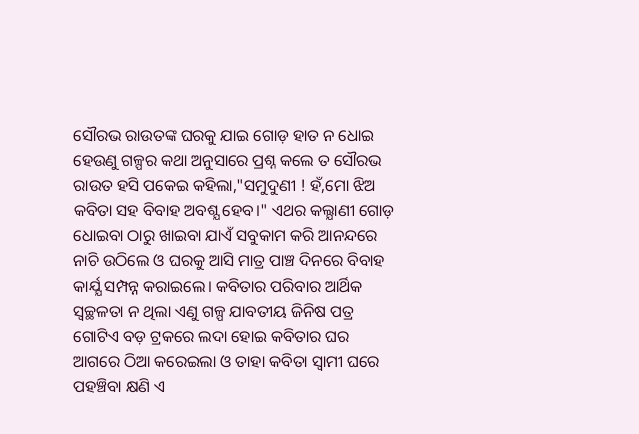ସୌରଭ ରାଉତଙ୍କ ଘରକୁ ଯାଇ ଗୋଡ଼ ହାତ ନ ଧୋଇ ହେଉଣୁ ଗଳ୍ପର କଥା ଅନୁସାରେ ପ୍ରଶ୍ନ କଲେ ତ ସୌରଭ ରାଉତ ହସି ପକେଇ କହିଲା,"ସମୁଦୁଣୀ ! ହଁ,ମୋ ଝିଅ କବିତା ସହ ବିବାହ ଅବଶ୍ଯ ହେବ।" ଏଥର କଲ୍ଯାଣୀ ଗୋଡ଼ ଧୋଇବା ଠାରୁ ଖାଇବା ଯାଏଁ ସବୁକାମ କରି ଆନନ୍ଦରେ ନାଚି ଉଠିଲେ ଓ ଘରକୁ ଆସି ମାତ୍ର ପାଞ୍ଚ ଦିନରେ ବିବାହ କାର୍ଯ୍ଯ ସମ୍ପନ୍ନ କରାଇଲେ। କବିତାର ପରିବାର ଆର୍ଥିକ ସ୍ବଚ୍ଛଳତା ନ ଥିଲା ଏଣୁ ଗଳ୍ପ ଯାବତୀୟ ଜିନିଷ ପତ୍ର ଗୋଟିଏ ବଡ଼ ଟ୍ରକରେ ଲଦା ହୋଇ କବିତାର ଘର ଆଗରେ ଠିଆ କରେଇଲା ଓ ତାହା କବିତା ସ୍ବାମୀ ଘରେ ପହଞ୍ଚିବା କ୍ଷଣି ଏ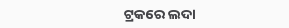ଟ୍ରକରେ ଲଦା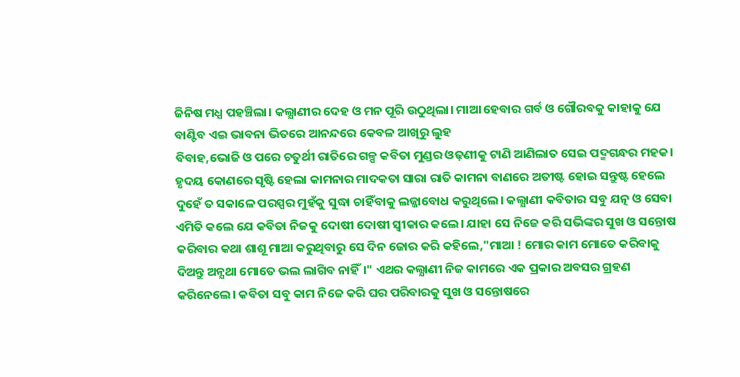ଜିନିଷ ମଧ୍ଯ ପହଞ୍ଚିଲା। କଲ୍ଯାଣୀର ଦେହ ଓ ମନ ପୂରି ଉଠୁଥିଲା। ମାଆ ହେବାର ଗର୍ବ ଓ ଗୌରବକୁ କାହାକୁ ଯେ ବାଣ୍ଟିବ ଏଇ ଭାବନା ଭିତରେ ଆନନ୍ଦରେ କେବଳ ଆଖିରୁ ଲୁହ
ବିବାହ,ଭୋଜି ଓ ପରେ ଚତୁର୍ଥୀ ରାତିରେ ଗଳ୍ପ କବିତା ମୁଣ୍ଡର ଓଢ଼ଣୀକୁ ଟାଣି ଆଣିଲାତ ସେଇ ପଦ୍ମଗନ୍ଧର ମହକ। ହୃଦୟ କୋଣରେ ସୃଷ୍ଟି ହେଲା କାମନାର ମାଦକତା ସାରା ରାତି କାମନା ବାଣରେ ଅତୀଷ୍ଟ ହୋଇ ସନ୍ତୁଷ୍ଟ ହେଲେ ଦୁହେଁ ତ ସକାଳେ ପରସ୍ପର ମୁହଁକୁ ସୁଦ୍ଧା ଚାହିଁବାକୁ ଲଜ୍ଜାବୋଧ କରୁଥିଲେ। କଲ୍ଯାଣୀ କବିତାର ସବୁ ଯତ୍ନ ଓ ସେବା ଏମିତି କଲେ ଯେ କବିତା ନିଜକୁ ଦୋଷୀ ଦୋଷୀ ସ୍ବୀକାର କଲେ। ଯାହା ସେ ନିଜେ କରି ସଭିଙ୍କର ସୁଖ ଓ ସନ୍ତୋଷ କରିବାର କଥା ଶାଶୂ ମାଆ କରୁଥିବାରୁ ସେ ଦିନ ଜୋର କରି କହିଲେ,"ମାଆ ! ମୋର କାମ ମୋତେ କରିବାକୁ ଦିଅନ୍ତୁ ଅନ୍ଯଥା ମୋତେ ଭଲ ଲାଗିବ ନାହିଁ।" ଏଥର କଲ୍ଯାଣୀ ନିଜ କାମରେ ଏକ ପ୍ରକାର ଅବସର ଗ୍ରହଣ କରିନେଲେ। କବିତା ସବୁ କାମ ନିଜେ କରି ଘର ପରିବାରକୁ ସୁଖ ଓ ସନ୍ତୋଷରେ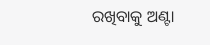ରଖିବାକୁ ଅଣ୍ଟା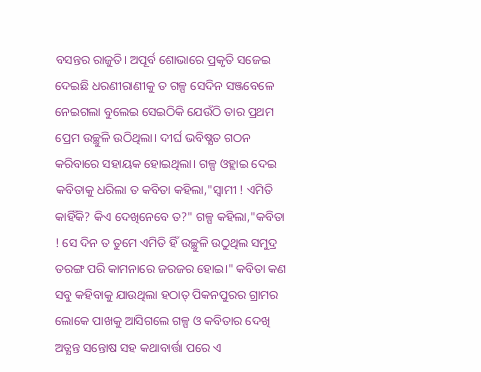ବସନ୍ତର ରାଜୁତି। ଅପୂର୍ବ ଶୋଭାରେ ପ୍ରକୃତି ସଜେଇ ଦେଇଛି ଧରଣୀରାଣୀକୁ ତ ଗଳ୍ପ ସେଦିନ ସଞ୍ଜବେଳେ ନେଇଗଲା ବୁଲେଇ ସେଇଠିକି ଯେଉଁଠି ତାର ପ୍ରଥମ ପ୍ରେମ ଉଚ୍ଛୁଳି ଉଠିଥିଲା। ଦୀର୍ଘ ଭବିଷ୍ଯତ ଗଠନ କରିବାରେ ସହାୟକ ହୋଇଥିଲା। ଗଳ୍ପ ଓହ୍ଲାଇ ଦେଇ କବିତାକୁ ଧରିଲା ତ କବିତା କହିଲା,"ସ୍ବାମୀ ! ଏମିତି କାହିଁକି? କିଏ ଦେଖିନେବେ ତ?" ଗଳ୍ପ କହିଲା,"କବିତା ! ସେ ଦିନ ତ ତୁମେ ଏମିତି ହିଁ ଉଚ୍ଛୁଳି ଉଠୁଥିଲ ସମୁଦ୍ର ତରଙ୍ଗ ପରି କାମନାରେ ଜରଜର ହୋଇ।" କବିତା କଣ ସବୁ କହିବାକୁ ଯାଉଥିଲା ହଠାତ୍ ପିକନପୁରର ଗ୍ରାମର ଲୋକେ ପାଖକୁ ଆସିଗଲେ ଗଳ୍ପ ଓ କବିତାର ଦେଖି ଅତ୍ଯନ୍ତ ସନ୍ତୋଷ ସହ କଥାବାର୍ତ୍ତା ପରେ ଏ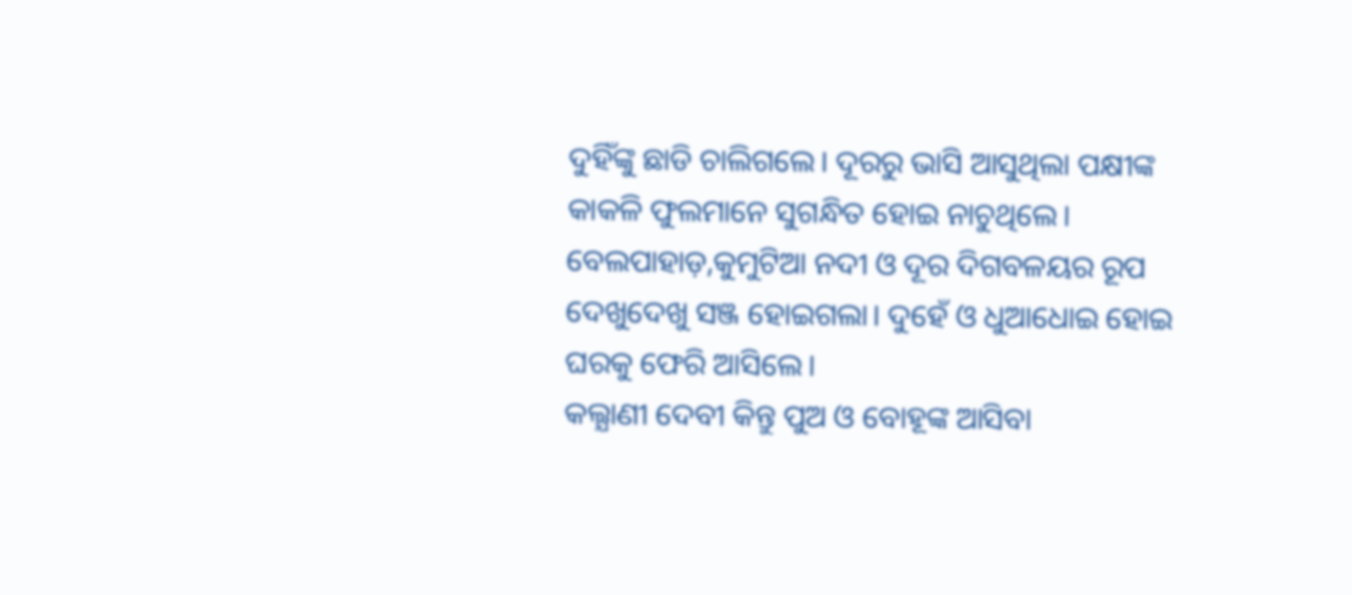ଦୁହିଁଙ୍କୁ ଛାଡି ଚାଲିଗଲେ। ଦୂରରୁ ଭାସି ଆସୁଥିଲା ପକ୍ଷୀଙ୍କ କାକଳି ଫୁଲମାନେ ସୁଗନ୍ଧିତ ହୋଇ ନାଚୁଥିଲେ। ବେଲପାହାଡ଼,କୁମୁଟିଆ ନଦୀ ଓ ଦୂର ଦିଗବଳୟର ରୂପ ଦେଖୁଦେଖୁ ସଞ୍ଜ ହୋଇଗଲା। ଦୁହେଁ ଓ ଧୁଆଧୋଇ ହୋଇ ଘରକୁ ଫେରି ଆସିଲେ।
କଲ୍ଯାଣୀ ଦେବୀ କିନ୍ତୁ ପୁଅ ଓ ବୋହୂଙ୍କ ଆସିବା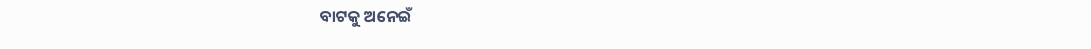ବାଟକୁ ଅନେଇଁ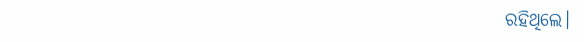ରହିଥିଲେ।